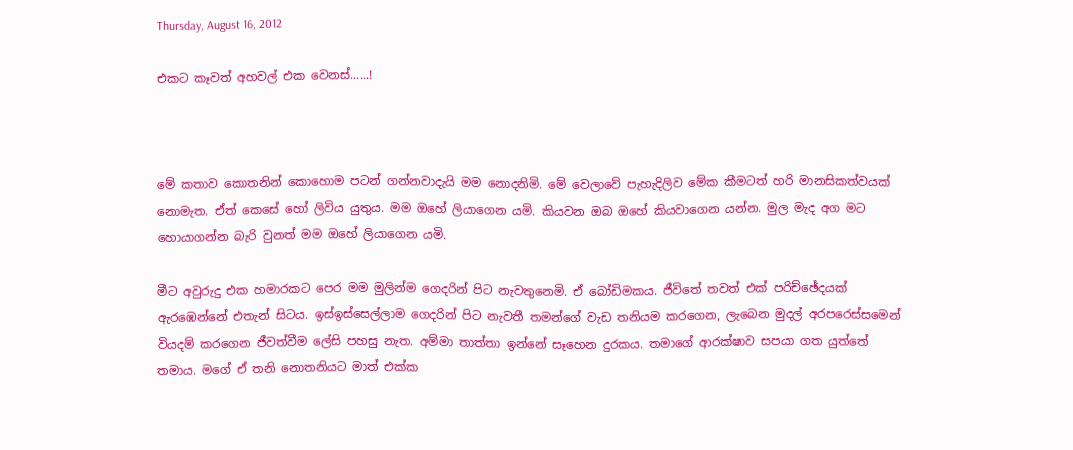Thursday, August 16, 2012

එකට කෑවත් අහවල් එක වෙනස්......!



මේ කතාව කොතනින් කොහොම පටන් ගන්නවාදැයි මම නොදනිමි. මේ වෙලාවේ පැහැදිලිව මේක කීමටත් හරි මානසිකත්වයක් නොමැත. ඒත් කෙසේ හෝ ලිවිය යුතුය. මම ඔහේ ලියාගෙන යමි. කියවන ඔබ ඔහේ කියවාගෙන යන්න. මුල මැද අග මට හොයාගන්න බැරි වුනත් මම ඔහේ ලියාගෙන යමි.

මීට අවුරුදු එක හමාරකට පෙර මම මුලින්ම ගෙදරින් පිට නැවතුනෙමි. ඒ බෝඩිමකය. ජීවිතේ තවත් එක් පරිච්ඡේදයක් ඇරඹෙන්නේ එතැන් සිටය. ඉස්ඉස්සෙල්ලාම ගෙදරින් පිට නැවතී තමන්ගේ වැඩ තනියම කරගෙන, ලැබෙන මුදල් අරපරෙස්සමෙන් වියදම් කරගෙන ජීවත්වීම ලේසි පහසු නැත. අම්මා තාත්තා ඉන්නේ සෑහෙන දුරකය. තමාගේ ආරක්ෂාව සපයා ගත යුත්තේ තමාය. මගේ ඒ තනි නොතනියට මාත් එක්ක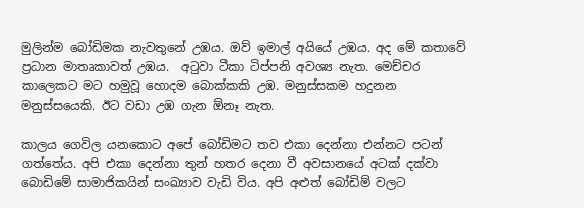මුලින්ම බෝඩිමක නැවතුනේ උඹය. ඔව් ඉමාල් අයියේ උඹය. අද මේ කතාවේ ප්‍රධාන මාතෘකාවත් උඹය.  අටුවා ටීකා ටිප්පනි අවශ්‍ය නැත. මෙච්චර කාලෙකට මට හමුවූ හොදම බොක්කකි උඹ. මනුස්සකම හදුනන මනුස්සයෙකි. ඊට වඩා උඹ ගැන ඕනෑ නැත.

කාලය ගෙවිල යනකොට අපේ බෝඩිමට තව එකා දෙන්නා එන්නට පටන් ගත්තේය. අපි එකා දෙන්නා තුන් හතර දෙනා වී අවසානයේ අටක් දක්වා බොඩිමේ සාමාජිකයින් සංඛ්‍යාව වැඩි විය. අපි අළුත් බෝඩිම් වලට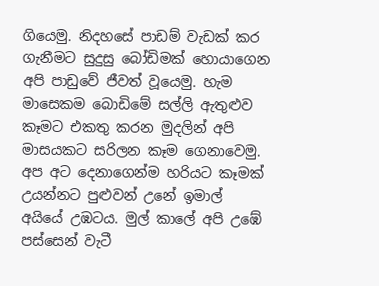ගියෙමු. නිදහසේ පාඩම් වැඩක් කර ගැනීමට සුදුසු බෝඩිමක් හොයාගෙන අපි පාඩුවේ ජීවත් වූයෙමු. හැම මාසෙකම බොඩිමේ සල්ලි ඇතුළුව කෑමට එකතු කරන මුදලින් අපි මාසයකට සරිලන කෑම ගෙනාවෙමු. අප අට දෙනාගෙන්ම හරියට කෑමක් උයන්නට පුළුවන් උනේ ඉමාල් අයියේ උඹටය. මුල් කාලේ අපි උඹේ පස්සෙන් වැටී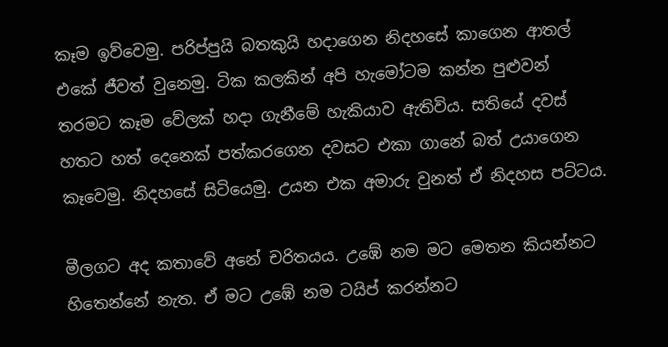කෑම ඉව්වෙමු. පරිප්පුයි බතකුයි හදාගෙන නිදහසේ කාගෙන ආතල් එකේ ජීවත් වුනෙමු. ටික කලකින් අපි හැමෝටම කන්න පුළුවන් තරමට කෑම වේලක් හදා ගැනීමේ හැකියාව ඇතිවිය. සතියේ දවස් හතට හත් දෙනෙක් පත්කරගෙන දවසට එකා ගානේ බත් උයාගෙන කෑවෙමු. නිදහසේ සිටියෙමු. උයන එක අමාරු වුනත් ඒ නිදහස පට්ටය.

මීලගට අද කතාවේ අනේ චරිතයය. උඹේ නම මට මෙතන කියන්නට හිතෙන්නේ නැත. ඒ මට උඹේ නම ටයිප් කරන්නට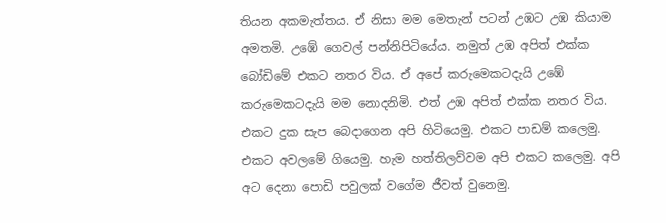තියන අකමැත්තය. ඒ නිසා මම මෙතැන් පටන් උඹට උඹ කියාම අමතමි. උඹේ ගෙවල් පන්නිපිටියේය. නමුත් උඹ අපිත් එක්ක බෝඩිමේ එකට නතර විය. ඒ අපේ කරුමෙකටදැයි උඹේ කරුමෙකටදැයි මම නොදනිමි. එත් උඹ අපිත් එක්ක නතර විය. එකට දුක සැප බෙදාගෙන අපි හිටියෙමු. එකට පාඩම් කලෙමු. එකට අවලමේ ගියෙමු. හැම හත්තිලව්වම අපි එකට කලෙමු. අපි අට දෙනා පොඩි පවුලක් වගේම ජීවත් වුනෙමු.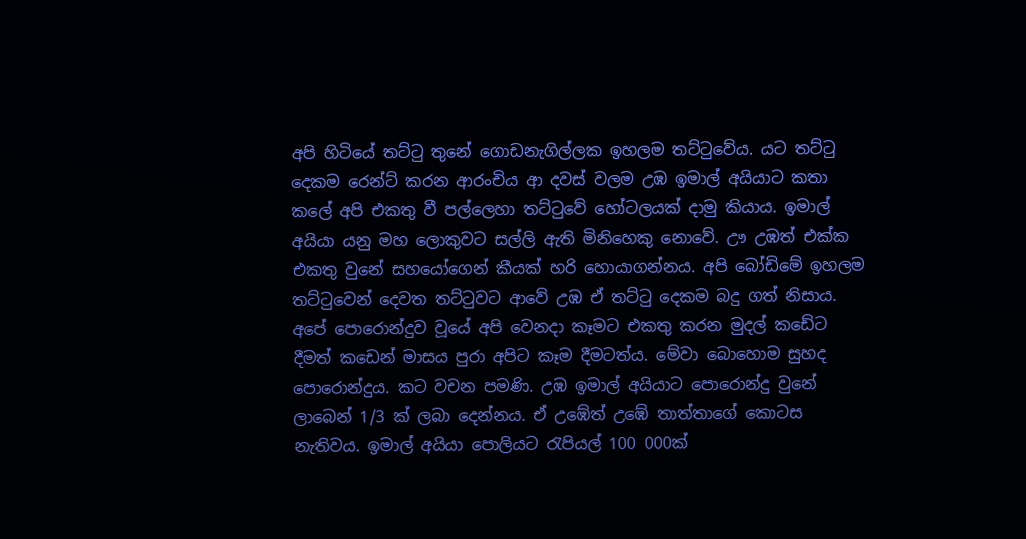අපි හිටියේ තට්ටු තුනේ ගොඩනැගිල්ලක ඉහලම තට්ටුවේය. යට තට්ටු දෙකම රෙන්ට් කරන ආරංචිය ආ දවස් වලම උඹ ඉමාල් අයියාට කතා කලේ අපි එකතු වී පල්ලෙහා තට්ටුවේ හෝටලයක් දාමු කියාය. ඉමාල් අයියා යනු මහ ලොකුවට සල්ලි ඇති මිනිහෙකු නොවේ. ඌ උඹත් එක්ක එකතු වුනේ සහයෝගෙන් කීයක් හරි හොයාගන්නය. අපි බෝඩිමේ ඉහලම තට්ටුවෙන් දෙවත තට්ටුවට ආවේ උඹ ඒ තට්ටු දෙකම බදු ගත් නිසාය. අපේ පොරොන්දුව වූයේ අපි වෙනදා කෑමට එකතු කරන මුදල් කඩේට දීමත් කඩෙන් මාසය පුරා අපිට කෑම දීමටත්ය. මේවා බොහොම සුහද පොරොන්දුය. කට වචන පමණි. උඹ ඉමාල් අයියාට පොරොන්දු වුනේ ලාබෙන් 1/3 ක් ලබා දෙන්නය. ඒ උඹේත් උඹේ තාත්තාගේ කොටස නැතිවය. ඉමාල් අයියා පොලියට රැපියල් 100 000ක්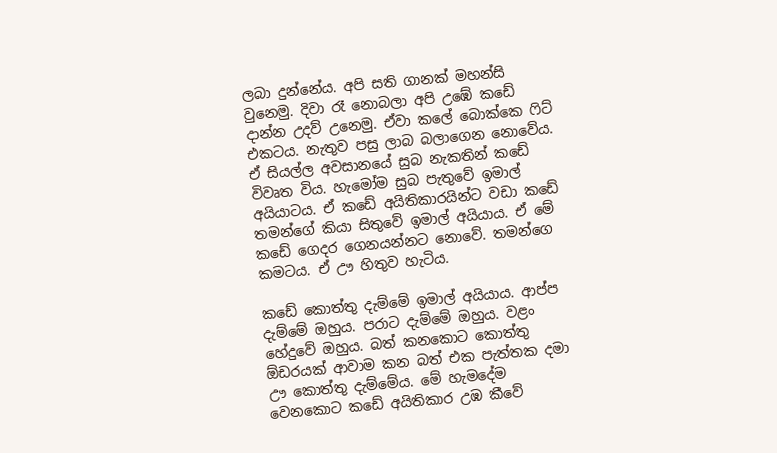ලබා දුන්නේය. අපි සති ගානක් මහන්සි වුනෙමු. දිවා රෑ නොබලා අපි උඹේ කඩේ දාන්න උදව් උනෙමු. ඒවා කලේ බොක්කෙ ෆිට් එකටය. නැතුව පසු ලාබ බලාගෙන නොවේය. ඒ සියල්ල අවසානයේ සුබ නැකතින් කඩේ විවෘත විය. හැමෝම සුබ පැතුවේ ඉමාල් අයියාටය. ඒ කඩේ අයිතිකාරයින්ට වඩා කඩේ තමන්ගේ කියා සිතුවේ ඉමාල් අයියාය. ඒ මේ කඩේ ගෙදර ගෙනයන්නට නොවේ. තමන්ගෙ කමටය. ඒ ඌ හිතුව හැටිය.

කඩේ කොත්තු දැම්මේ ඉමාල් අයියාය. ආප්ප දැම්මේ ඔහුය. පරාට දැම්මේ ඔහුය. වළං හේදුවේ ඔහුය. බත් කනකොට කොත්තු ඕඩරයක් ආවාම කන බත් එක පැත්තක දමා ඌ කොත්තු දැම්මේය. මේ හැමදේම වෙනකොට කඩේ අයිතිකාර උඹ කීවේ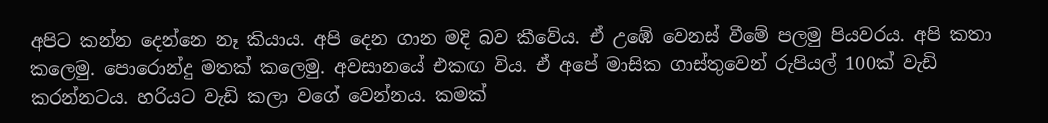අපිට කන්න දෙන්නෙ නෑ කියාය. අපි දෙන ගාන මදි බව කීවේය. ඒ උඹේ වෙනස් වීමේ පලමු පියවරය. අපි කතා කලෙමු. පොරොන්දු මතක් කලෙමු. අවසානයේ එකඟ විය. ඒ අපේ මාසික ගාස්තුවෙන් රුපියල් 100ක් වැඩි කරන්නටය. හරියට වැඩි කලා වගේ වෙන්නය. කමක්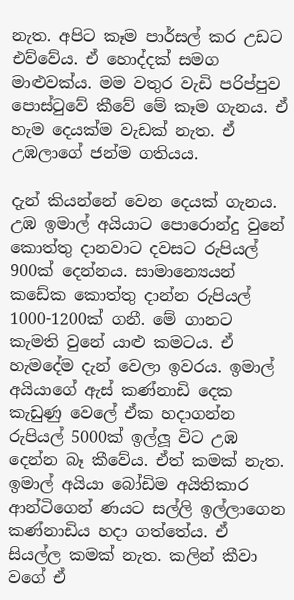නැත. අපිට කෑම පාර්සල් කර උඩට එව්වේය. ඒ හොද්දක් සමග මාළුවක්ය. මම වතුර වැඩි පරිප්පුව පොස්ටුවේ කීවේ මේ කෑම ගැනය. ඒ හැම දෙයක්ම වැඩක් නැත. ඒ උඹලාගේ ජන්ම ගතියය.

දැන් කියන්නේ වෙන දෙයක් ගැනය. උඹ ඉමාල් අයියාට පොරොන්දු වුනේ කොත්තු දානවාට දවසට රුපියල් 900ක් දෙන්නය. සාමාන්‍යෙයන් කඩේක කොත්තු දාන්න රුපියල් 1000-1200ක් ගනී. මේ ගානට කැමති වුනේ යාළු කමටය. ඒ හැමදේම දැන් වෙලා ඉවරය. ඉමාල් අයියාගේ ඇස් කණ්නාඩි දෙක කැඩුණු වෙලේ ඒක හදාගන්න රුපියල් 5000ක් ඉල්ලූ විට උඹ දෙන්න බෑ කීවේය. ඒත් කමක් නැත. ඉමාල් අයියා බෝඩිම අයිතිකාර ආන්ටිගෙන් ණයට සල්ලි ඉල්ලාගෙන කණ්නාඩිය හදා ගත්තේය. ඒ සියල්ල කමක් නැත. කලින් කීවා වගේ ඒ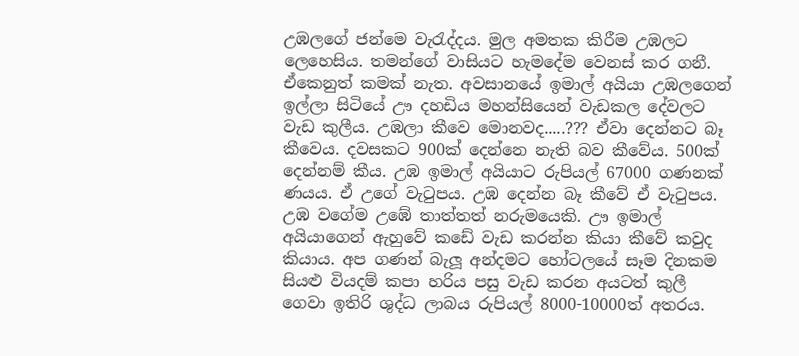උඹලගේ ජන්මෙ වැරැද්දය. මුල අමතක කිරීම උඹලට ලෙහෙසිය. තමන්ගේ වාසියට හැමදේම වෙනස් කර ගනී. ඒකෙනුත් කමක් නැත. අවසානයේ ඉමාල් අයියා උඹලගෙන් ඉල්ලා සිටියේ ඌ දහඩිය මහන්සියෙන් වැඩකල දේවලට වැඩ කුලීය. උඹලා කීවෙ මොනවද.....??? ඒවා දෙන්නට බෑ කීවෙය. දවසකට 900ක් දෙන්නෙ නැති බව කීවේය. 500ක් දෙන්නම් කීය. උඹ ඉමාල් අයියාට රුපියල් 67000 ගණනක් ණයය. ඒ උගේ වැටුපය. උඹ දෙන්න බෑ කීවේ ඒ වැටුපය. උඹ වගේම උඹේ තාත්තත් නරුමයෙකි. ඌ ඉමාල් අයියාගෙන් ඇහුවේ කඩේ වැඩ කරන්න කියා කීවේ කවුද කියාය. අප ගණන් බැලූ අන්දමට හෝටලයේ සෑම දිනකම සියළු වියදම් කපා හරිය පසු වැඩ කරන අයටත් කුලී ගෙවා ඉතිරි ශුද්ධ ලාබය රුපියල් 8000-10000ත් අතරය.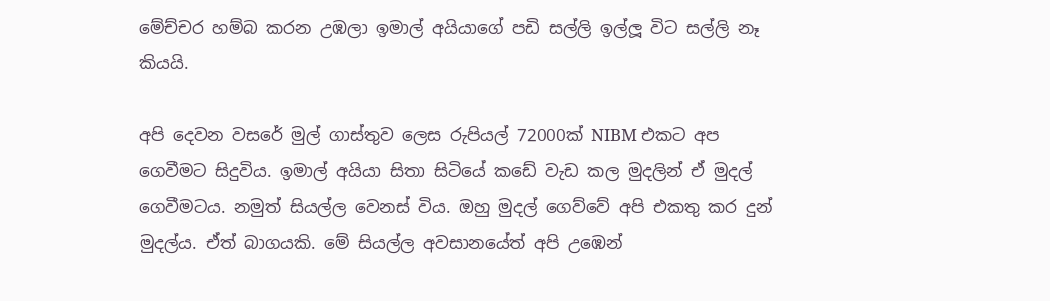මේච්චර හම්බ කරන උඹලා ඉමාල් අයියාගේ පඩි සල්ලි ඉල්ලූ විට සල්ලි නෑ කියයි.

අපි දෙවන වසරේ මුල් ගාස්තුව ලෙස රුපියල් 72000ක් NIBM එකට අප ගෙවීමට සිදුවිය. ඉමාල් අයියා සිතා සිටියේ කඩේ වැඩ කල මුදලින් ඒ මුදල් ගෙවීමටය. නමුත් සියල්ල වෙනස් විය. ඔහු මුදල් ගෙව්වේ අපි එකතු කර දුන් මුදල්ය. ඒත් බාගයකි. මේ සියල්ල අවසානයේත් අපි උඹෙන්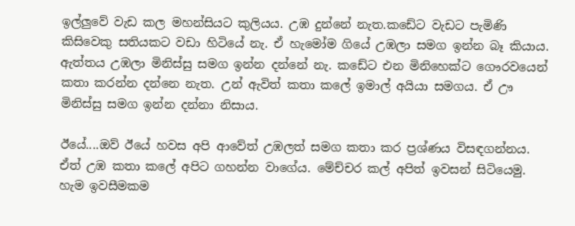ඉල්ලුවේ වැඩ කල මහන්සියට කුලියය. උඹ දුන්නේ නැත.කඩේට වැඩට පැමිණි කිසිවෙකු සතියකට වඩා හිටියේ නැ. ඒ හැමෝම ගියේ උඹලා සමග ඉන්න බෑ කියාය. ඇත්තය උඹලා මිනිස්සු සමග ඉන්න දන්නේ නැ. කඩේට එන මිනිහෙක්ට ගෞරවයෙන් කතා කරන්න දන්නෙ නැත. උන් ඇවිත් කතා කලේ ඉමාල් අයියා සමගය. ඒ ඌ මිනිස්සු සමග ඉන්න දන්නා නිසාය.

ඊයේ....ඔව් ඊයේ හවස අපි ආවේත් උඹලත් සමග කතා කර ප්‍රශ්ණය විසඳගන්නය. ඒත් උඹ කතා කලේ අපිට ගහන්න වාගේය. මේච්චර කල් අපිත් ඉවසන් සිටියෙමු. හැම ඉවසීමකම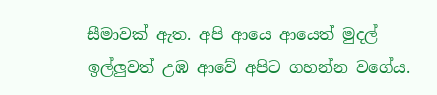සීමාවක් ඇත. අපි ආයෙ ආයෙත් මුදල් ඉල්ලුවත් උඹ ආවේ අපිට ගහන්න වගේය.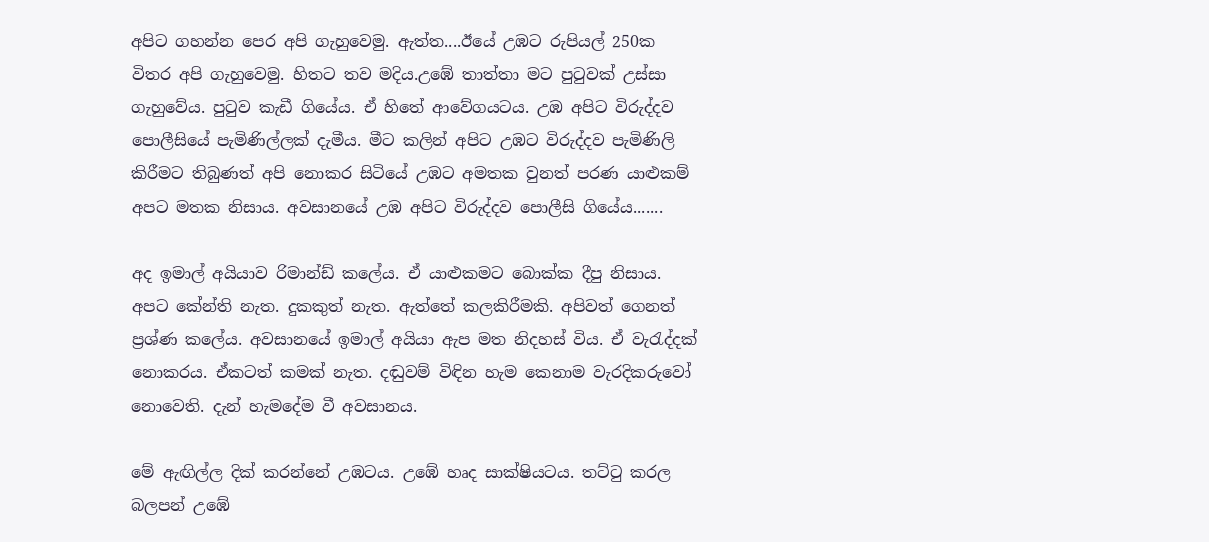අපිට ගහන්න පෙර අපි ගැහුවෙමු. ඇත්ත....ඊයේ උඹට රුපියල් 250ක විතර අපි ගැහුවෙමු. හිතට තව මදිය.උඹේ තාත්තා මට පුටුවක් උස්සා ගැහුවේය. පුටුව කැඩී ගියේය. ඒ හිතේ ආවේගයටය. උඹ අපිට විරුද්දව පොලීසියේ පැමිණිල්ලක් දැමීය. මීට කලින් අපිට උඹට විරුද්දව පැමිණිලි කිරීමට තිබුණත් අපි නොකර සිටියේ උඹට අමතක වුනත් පරණ යාළුකම් අපට මතක නිසාය. අවසානයේ උඹ අපිට විරුද්දව පොලීසි ගියේය.......

අද ඉමාල් අයියාව රිමාන්ඩ් කලේය. ඒ යාළුකමට බොක්ක දීපු නිසාය. අපට කේන්ති නැත. දුකකුත් නැත. ඇත්තේ කලකිරීමකි. අපිවත් ගෙනත් ප්‍රශ්ණ කලේය. අවසානයේ ඉමාල් අයියා ඇප මත නිදහස් විය. ඒ වැරැද්දක් නොකරය. ඒකටත් කමක් නැත. දඬුවම් විඳින හැම කෙනාම වැරදිකරුවෝ නොවෙති. දැන් හැමදේම වී අවසානය.

මේ ඇඟිල්ල දික් කරන්නේ උඹටය. උඹේ හෘද සාක්ෂියටය. තට්ටු කරල බලපන් උඹේ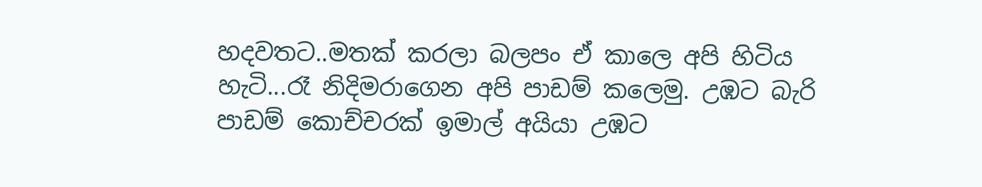හදවතට..මතක් කරලා බලපං ඒ කාලෙ අපි හිටිය හැටි...රෑ නිදිමරාගෙන අපි පාඩම් කලෙමු. උඹට බැරි පාඩම් කොච්චරක් ඉමාල් අයියා උඹට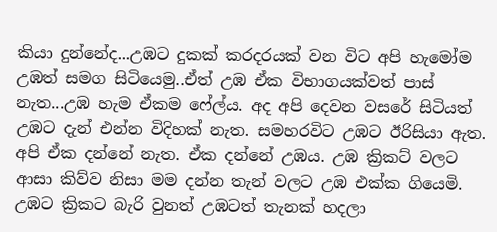කියා දුන්නේද...උඹට දුකක් කරදරයක් වන විට අපි හැමෝම උඹත් සමග සිටියෙමු..ඒත් උඹ ඒක විභාගයක්වත් පාස් නැත...උඹ හැම ඒකම ෆේල්ය. අද අපි දෙවන වසරේ සිටියත් උඹට දැන් එන්න විදිහක් නැත. සමහරවිට උඹට ඊරිසියා ඇත. අපි ඒක දන්නේ නැත. ඒක දන්නේ උඹය. උඹ ක්‍රිකට් වලට ආසා කිව්ව නිසා මම දන්න තැන් වලට උඹ එක්ක ගියෙමි. උඹට ක්‍රිකට බැරි වුනත් උඹටත් තැනක් හදලා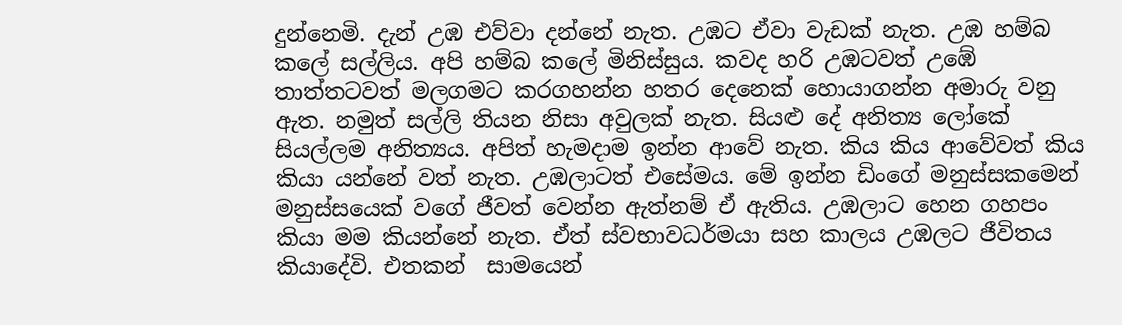දුන්නෙමි. දැන් උඹ එව්වා දන්නේ නැත. උඹට ඒවා වැඩක් නැත. උඹ හම්බ කලේ සල්ලිය. අපි හම්බ කලේ මිනිස්සුය. කවද හරි උඹටවත් උඹේ තාත්තටවත් මලගමට කරගහන්න හතර දෙනෙක් හොයාගන්න අමාරු වනු ඇත. නමුත් සල්ලි තියන නිසා අවුලක් නැත. සියළු දේ අනිත්‍ය ලෝකේ සියල්ලම අනිත්‍යය. අපිත් හැමදාම ඉන්න ආවේ නැත. කිය කිය ආවේවත් කිය කියා යන්නේ වත් නැත. උඹලාටත් එසේමය. මේ ඉන්න ඩිංගේ මනුස්සකමෙන් මනුස්සයෙක් වගේ ජීවත් වෙන්න ඇත්නම් ඒ ඇතිය. උඹලාට හෙන ගහපං කියා මම කියන්නේ නැත. ඒත් ස්වභාවධර්මයා සහ කාලය උඹලට ජීවිතය කියාදේවි. එතකන්  සාමයෙන්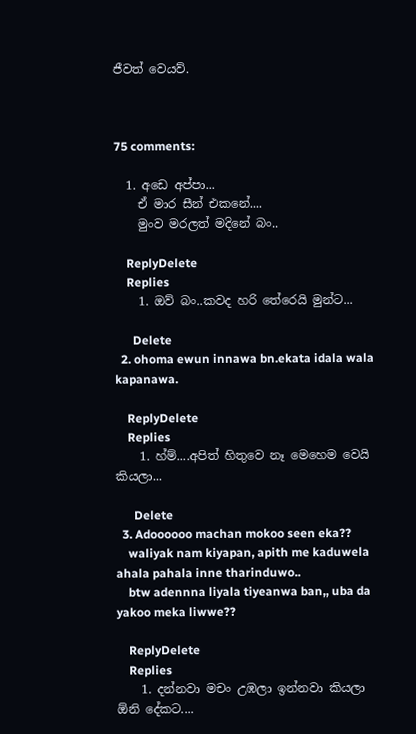ජීවත් වෙයව්.



75 comments:

  1. අඩෙ අප්පා...
    ඒ මාර සීන් එකනේ....
    මුංව මරලත් මදිනේ බං..

    ReplyDelete
    Replies
    1. ඔව් බං..කවද හරි තේරෙයි මුන්ට...

      Delete
  2. ohoma ewun innawa bn.ekata idala wala kapanawa.

    ReplyDelete
    Replies
    1. හ්ම්....අපිත් හිතුවෙ නෑ මෙහෙම වෙයි කියලා...

      Delete
  3. Adoooooo machan mokoo seen eka??
    waliyak nam kiyapan, apith me kaduwela ahala pahala inne tharinduwo..
    btw adennna liyala tiyeanwa ban,, uba da yakoo meka liwwe??

    ReplyDelete
    Replies
    1. දන්නවා මචං උඹලා ඉන්නවා කියලා ඕනි දේකට....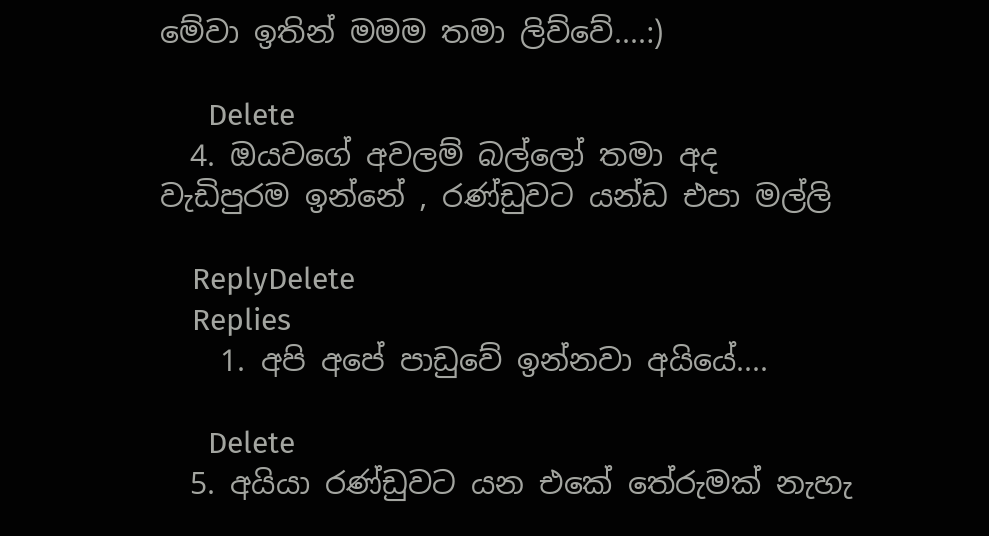මේවා ඉතින් මමම තමා ලිව්වේ....:)

      Delete
  4. ඔයවගේ අවලම් බල්ලෝ තමා අද වැඩිපුරම ඉන්නේ , රණ්ඩුවට යන්ඩ එපා මල්ලි

    ReplyDelete
    Replies
    1. අපි අපේ පාඩුවේ ඉන්නවා අයියේ....

      Delete
  5. අයියා රණ්ඩුවට යන එකේ තේරුමක් නැහැ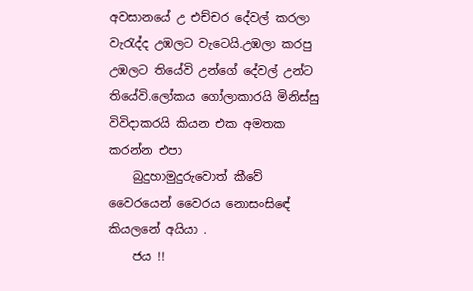අවසානයේ උ එච්චර දේවල් කරලා වැරැද්ද උඹලට වැටෙයි.උඹලා කරපු උඹලට තියේවි උන්ගේ දේවල් උන්ට තියේවි.ලෝකය ගෝලාකාරයි මිනිස්සු විවිදාකරයි කියන එක අමතක කරන්න එපා
    බුදුහාමුදුරුවොත් කීවේ වෛරයෙන් වෛරය නොසංසිඳේ කියලනේ අයියා .
    ජය !!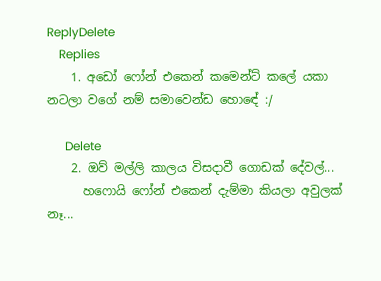ReplyDelete
    Replies
    1. අඩෝ ෆෝන් එකෙන් කමෙන්ට් කලේ යකා නටලා වගේ නම් සමාවෙන්ඩ හොඳේ :/

      Delete
    2. ඔව් මල්ලි කාලය විසදාවී ගොඩක් දේවල්...
      හෆොයි ෆෝන් එකෙන් දැම්මා කියලා අවුලක් නෑ...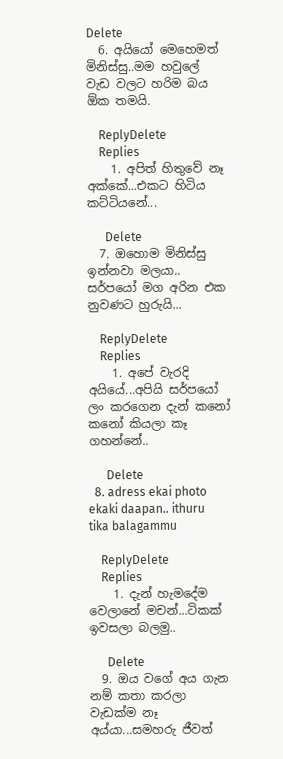Delete
  6. අයියෝ මෙහෙමත් මිනිස්සු..මම හවුලේ වැඩ වලට හරිම බය ඕක තමයි.

    ReplyDelete
    Replies
    1. අපිත් හිතුවේ නෑ අක්කේ...එකට හිටිය කට්ටියනේ...

      Delete
  7. ඔහොම මිනිස්සු ඉන්නවා මලයා.. සර්පයෝ මග අරින එක නුවණට හුරුයි...

    ReplyDelete
    Replies
    1. අපේ වැරදි අයියේ...අපියි සර්පයෝ ලං කරගෙන දැන් කනෝ කනෝ කියලා කෑ ගහන්නේ..

      Delete
  8. adress ekai photo ekaki daapan.. ithuru tika balagammu

    ReplyDelete
    Replies
    1. දැන් හැමදේම වෙලානේ මචන්...ටිකක් ඉවසලා බලමු..

      Delete
  9. ඔය වගේ අය ගැන නම් කතා කරලා වැඩක්ම නෑ අය්යා...සමහරු ජීවත්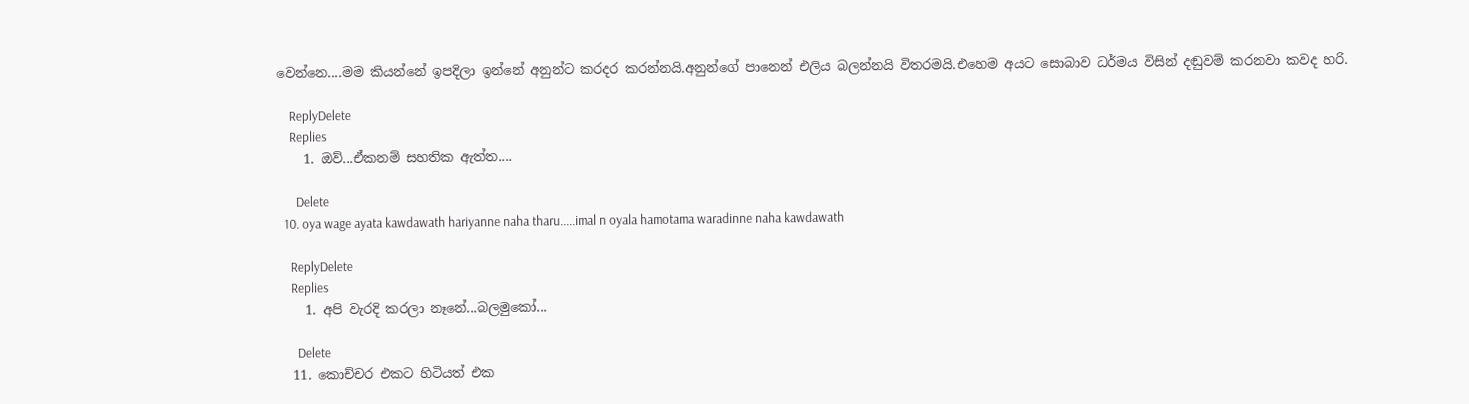වෙන්නෙ....මම කියන්නේ ඉපදිලා ඉන්නේ අනුන්ට කරදර කරන්නයි.අනුන්ගේ පානෙන් එලිය බලන්නයි විතරමයි.එහෙම අයට සොබාව ධර්මය විසින් දඬුවම් කරනවා කවද හරි.

    ReplyDelete
    Replies
    1. ඔව්...ඒකනම් සහතික ඇත්ත....

      Delete
  10. oya wage ayata kawdawath hariyanne naha tharu.....imal n oyala hamotama waradinne naha kawdawath

    ReplyDelete
    Replies
    1. අපි වැරදි කරලා නෑනේ...බලමුකෝ...

      Delete
  11. කොච්චර එකට හිටියත් එක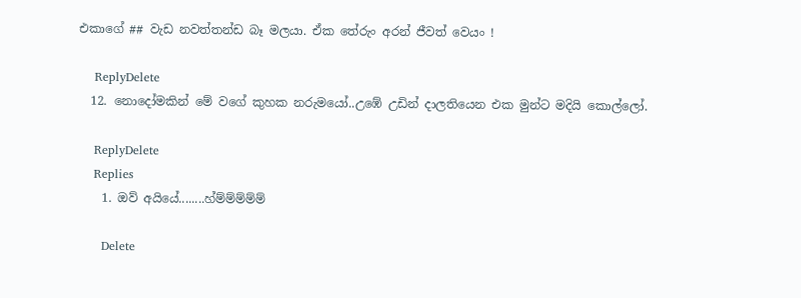එකාගේ ## වැඩ නවත්තන්ඩ බෑ මලයා. ඒක තේරුං අරන් ජීවත් වෙයං !

    ReplyDelete
  12. නොදෝමකින් මේ වගේ කුහක නරුමයෝ..උඹේ උඩින් දාලතියෙන එක මුන්ට මදියි කොල්ලෝ.

    ReplyDelete
    Replies
    1. ඔව් අයියේ........හ්ම්ම්ම්ම්ම්

      Delete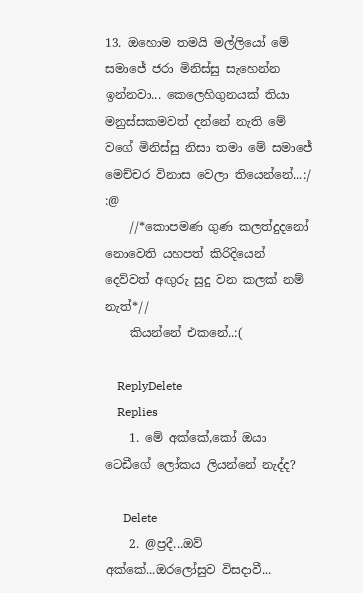13. ඔහොම තමයි මල්ලියෝ මේ සමාජේ ජරා මිනිස්සු සැහෙන්න ඉන්නවා... කෙලෙහිගුනයක් තියා මනුස්සකමවත් දන්නේ නැති මේ වගේ මිනිස්සු නිසා තමා මේ සමාජේ මෙච්චර විනාස වෙලා තියෙන්නේ...:/ :@
    //*කොපමණ ගුණ කලත්දුදනෝ නොවෙති යහපත් කිරිදියෙන් දෙව්වත් අඟුරු සුදු වන කලක් නම් නැත්*//
    කියන්නේ එකනේ..:(

    ReplyDelete
    Replies
    1. මේ අක්කේ,කෝ ඔයා ටෙඩීගේ ලෝකය ලියන්නේ නැද්ද?

      Delete
    2. @ප්‍රදී...ඔව් අක්කේ...ඔරලෝසුව විසදාවී...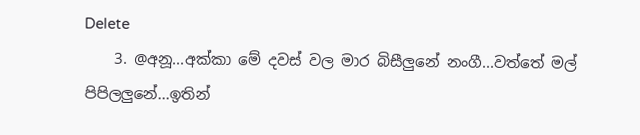Delete
    3. @අනූ...අක්කා මේ දවස් වල මාර බිසීලුනේ නංගී...වත්තේ මල් පිපිලලුනේ...ඉතින්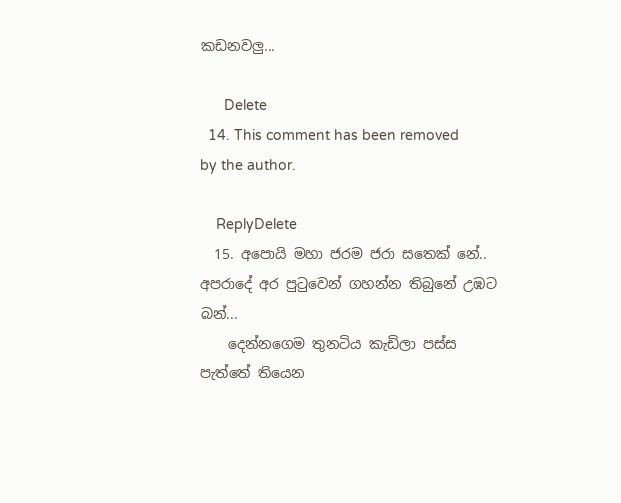කඩනවලු...

      Delete
  14. This comment has been removed by the author.

    ReplyDelete
  15. අපොයි මහා ජරම ජරා සතෙක් නේ.. අපරාදේ අර පුටුවෙන් ගහන්න තිබුනේ උඹට බන්...
    දෙන්නගෙම තුනටිය කැඩිලා පස්ස පැත්තේ තියෙන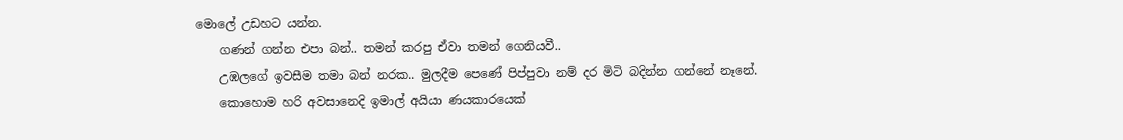මොලේ උඩහට යන්න.
    ගණන් ගන්න එපා බන්.. තමන් කරපු ඒවා තමන් ගෙනියවී..
    උඹලගේ ඉවසීම තමා බන් නරක.. මුලදීම පෙණේ පිප්පුවා නම් දර මිටි බදින්න ගන්නේ නෑනේ.
    කොහොම හරි අවසානෙදි ඉමාල් අයියා ණයකාරයෙක්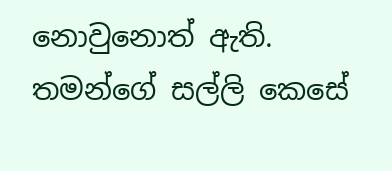නොවුනොත් ඇති. තමන්ගේ සල්ලි කෙසේ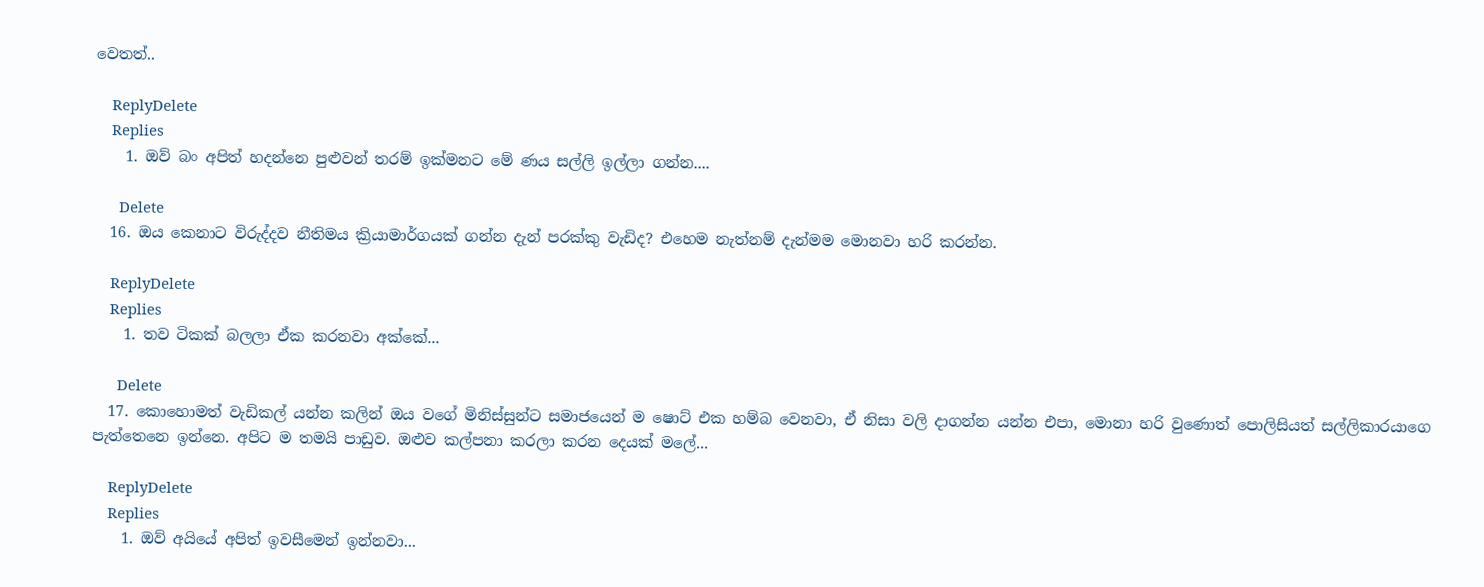වෙතත්..

    ReplyDelete
    Replies
    1. ඔව් බං අපිත් හදන්නෙ පුළුවන් තරම් ඉක්මනට මේ ණය සල්ලි ඉල්ලා ගන්න....

      Delete
  16. ඔය කෙනාට විරුද්දව නීතිමය ක්‍රියාමාර්ගයක් ගන්න දැන් පරක්කු වැඩිද? එහෙම නැත්නම් දැන්මම මොනවා හරි කරන්න.

    ReplyDelete
    Replies
    1. තව ටිකක් බලලා ඒක කරනවා අක්කේ...

      Delete
  17. කොහොමත් වැඩිකල් යන්න කලින් ඔය වගේ මිනිස්සුන්ට සමාජයෙන් ම ෂොට් එක හම්බ වෙනවා, ඒ නිසා වලි දාගන්න යන්න එපා, මොනා හරි වුණොත් පොලිසියත් සල්ලිකාරයාගෙ පැත්තෙනෙ ඉන්නෙ. අපිට ම තමයි පාඩුව. ඔළුව කල්පනා කරලා කරන දෙයක් මලේ...

    ReplyDelete
    Replies
    1. ඔව් අයියේ අපිත් ඉවසීමෙන් ඉන්නවා...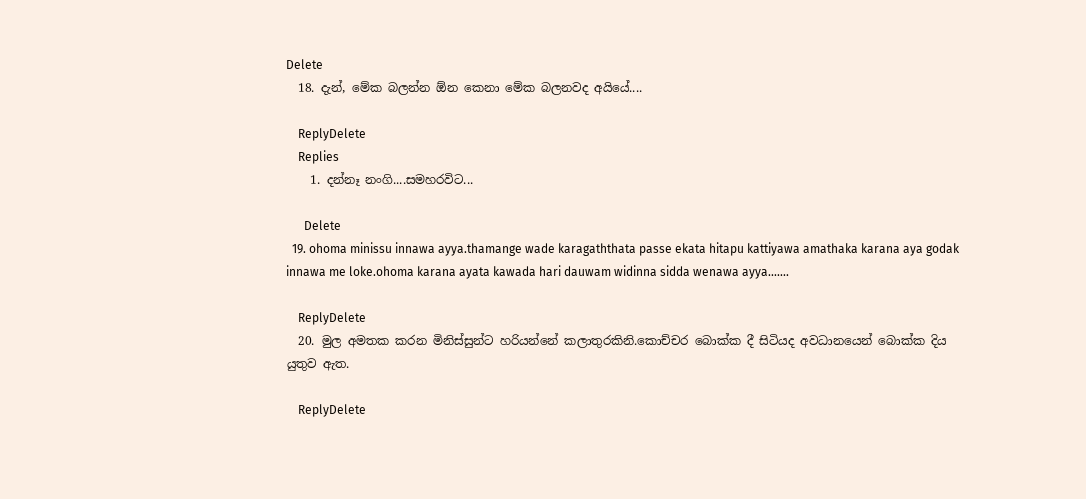Delete
  18. දැන්, මේක බලන්න ඕන කෙනා මේක බලනවද අයියේ....

    ReplyDelete
    Replies
    1. දන්නෑ නංගි....සමහරවිට...

      Delete
  19. ohoma minissu innawa ayya.thamange wade karagaththata passe ekata hitapu kattiyawa amathaka karana aya godak innawa me loke.ohoma karana ayata kawada hari dauwam widinna sidda wenawa ayya.......

    ReplyDelete
  20. මුල අමතක කරන මිනිස්සුන්ට හරියන්නේ කලාතුරකිනි.කොච්චර බොක්ක දී සිටියද අවධානයෙන් බොක්ක දිය යුතුව ඇත.

    ReplyDelete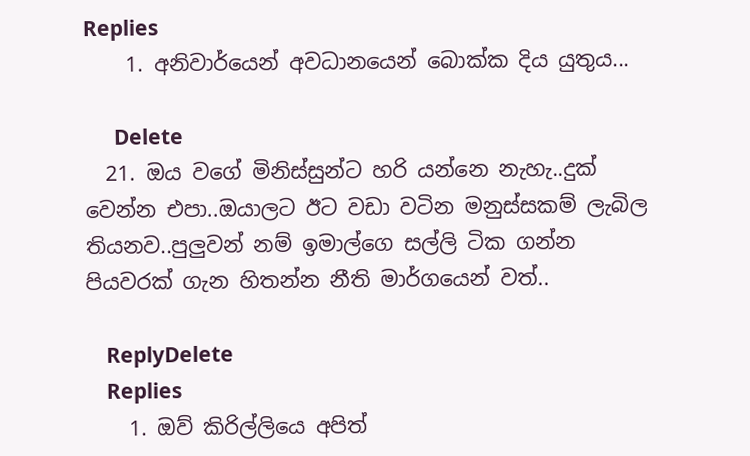Replies
    1. අනිවාර්යෙන් අවධානයෙන් බොක්ක දිය යුතුය...

      Delete
  21. ඔය වගේ මිනිස්සුන්ට හරි යන්නෙ නැහැ..දුක් වෙන්න එපා..ඔයාලට ඊට වඩා වටින මනුස්සකම් ලැබිල තියනව..පුලුවන් නම් ඉමාල්ගෙ සල්ලි ටික ගන්න පියවරක් ගැන හිතන්න නීති මාර්ගයෙන් වත්..

    ReplyDelete
    Replies
    1. ඔව් කිරිල්ලියෙ අපිත්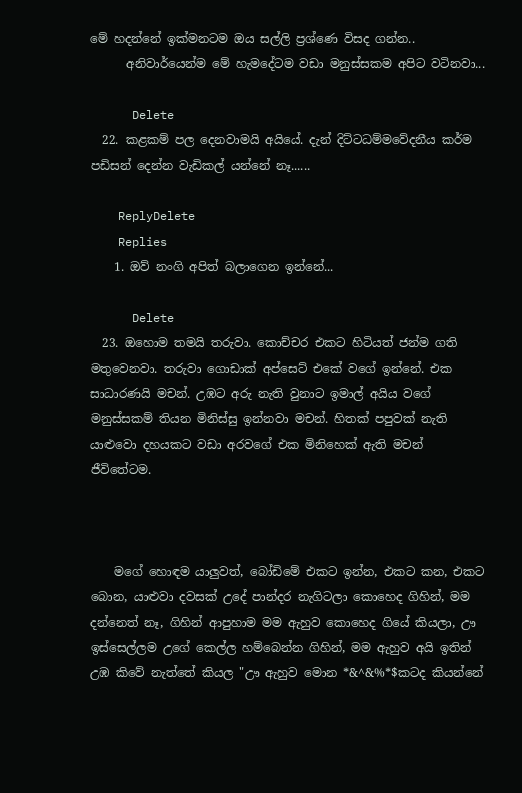මේ හදන්නේ ඉක්මනටම ඔය සල්ලි ප්‍රශ්ණෙ විසද ගන්න..
      අනිවාර්යෙන්ම මේ හැමදේටම වඩා මනුස්සකම අපිට වටිනවා...

      Delete
  22. කළකම් පල දෙනවාමයි අයියේ. දැන් දිට්ටධම්මවේදනීය කර්ම පඩිසන් දෙන්න වැඩිකල් යන්නේ නෑ......

    ReplyDelete
    Replies
    1. ඔව් නංගි අපිත් බලාගෙන ඉන්නේ...

      Delete
  23. ඔහොම තමයි තරුවා. කොච්චර එකට හිටියත් ජන්ම ගති මතුවෙනවා. තරුවා ගොඩාක් අප්සෙට් එකේ වගේ ඉන්නේ. එක සාධාරණයි මචන්. උඹට අරු නැති වුනාට ඉමාල් අයිය වගේ මනුස්සකම් තියන මිනිස්සු ඉන්නවා මචන්. හිතක් පපුවක් නැති යාළුවො දහයකට වඩා අරවගේ එක මිනිහෙක් ඇති මචන් ජීවිතේටම.



    මගේ හොඳම යාලුවත්, බෝඩිමේ එකට ඉන්න, එකට කන, එකට බොන, යාළුවා දවසක් උදේ පාන්දර නැගිටලා කොහෙද ගිහින්, මම දන්නෙත් නෑ, ගිහින් ආපුහාම මම ඇහුව කොහෙද ගියේ කියලා, ඌ ඉස්සෙල්ලම උගේ කෙල්ල හම්බෙන්න ගිහින්, මම ඇහුව අයි ඉතින් උඹ කිවේ නැත්තේ කියල "ඌ ඇහුව මොන *&^&%*$කටද කියන්නේ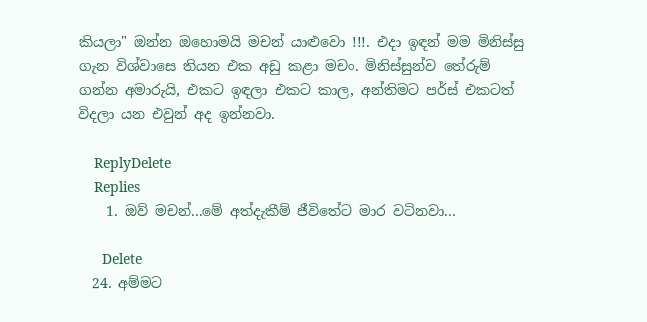කියලා" ඔන්න ඔහොමයි මචන් යාළුවො !!!. එදා ඉඳන් මම මිනිස්සු ගැන විශ්වාසෙ තියන එක අඩු කළා මචං. මිනිස්සුන්ව තේරුම් ගන්න අමාරුයි, එකට ඉඳලා එකට කාල, අන්තිමට පර්ස් එකටත් විදලා යන එවුන් අද ඉන්නවා.

    ReplyDelete
    Replies
    1. ඔව් මචන්...මේ අත්දැකීම් ජීවිතේට මාර වටිනවා...

      Delete
  24. අම්මට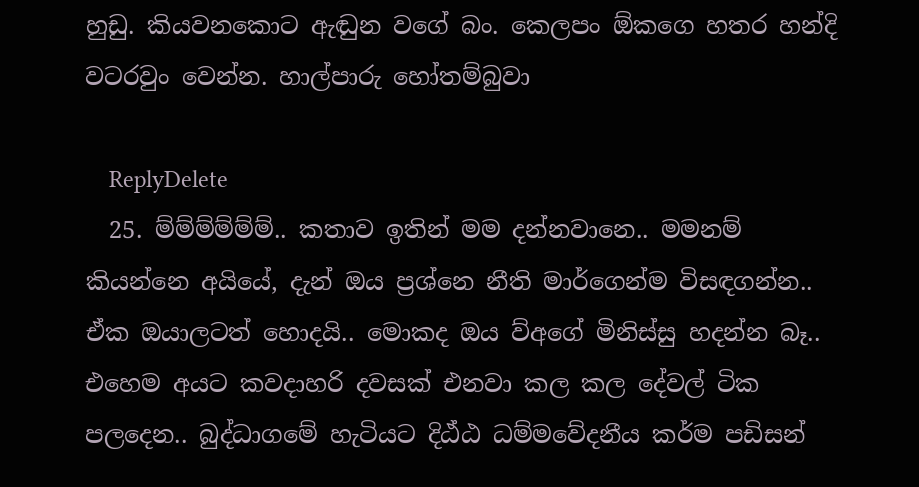හුඩු. කියවනකොට ඇඬුන වගේ බං. කෙලපං ඕකගෙ හතර හන්දි වටරවුං වෙන්න. හාල්පාරු හෝතම්බුවා

    ReplyDelete
  25. ම්ම්ම්ම්ම්ම්.. කතාව ඉතින් මම දන්නවානෙ.. මමනම් කියන්නෙ අයියේ, දැන් ඔය ප්‍රශ්නෙ නීති මාර්ගෙන්ම විසඳගන්න.. ඒක ඔයාලටත් හොදයි.. මොකද ඔය ව්අගේ මිනිස්සු හදන්න බෑ.. එහෙම අයට කවදාහරි දවසක් එනවා කල කල දේවල් ටික පලදෙන.. බුද්ධාගමේ හැටියට දිඨ්ඨ ධම්මවේදනීය කර්ම පඩිසන්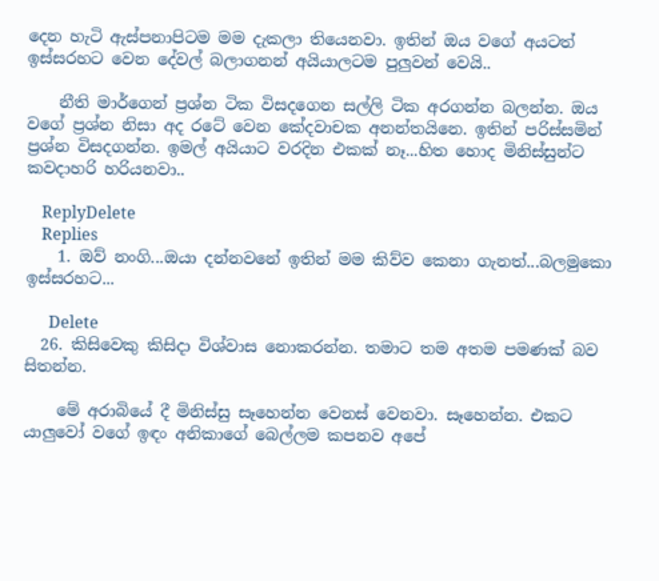දෙන හැටි ඇස්පනාපිටම මම දැකලා තියෙනවා. ඉතින් ඔය වගේ අයටත් ඉස්සරහට වෙන දේවල් බලාගනන් අයියාලටම පුලුවන් වෙයි..

    නීති මාර්ගෙන් ප්‍රශ්න ටික විසදගෙන සල්ලි ටික අරගන්න බලන්න. ඔය වගේ ප්‍රශ්න නිසා අද රටේ වෙන කේදවාචක අනන්තයිනෙ. ඉතින් පරිස්සමින් ප්‍රශ්න විසදගන්න. ඉමල් අයියාට වරදින එකක් නෑ...හිත හොද මිනිස්සුන්ට කවදාහරි හරියනවා..

    ReplyDelete
    Replies
    1. ඔව් නංගි...ඔයා දන්නවනේ ඉතින් මම කිව්ව කෙනා ගැනත්...බලමුකො ඉස්සරහට...

      Delete
  26. කිසිවෙකු කිසිදා විශ්වාස නොකරන්න. තමාට තම අතම පමණක් බව සිතන්න.

    මේ අරාබියේ දී මිනිස්සු සෑහෙන්න වෙනස් වෙනවා. සෑහෙන්න. එකට යාලුවෝ වගේ ඉඳං අනිකාගේ බෙල්ලම කපනව අපේ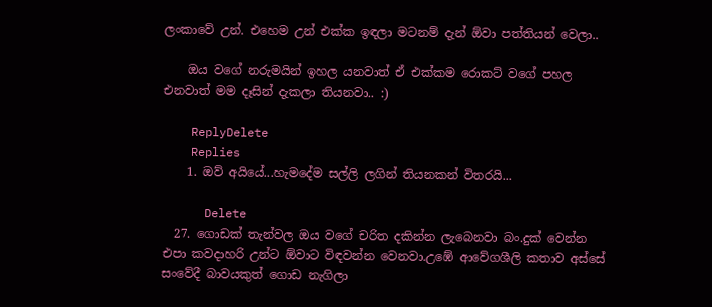ලංකාවේ උන්. එහෙම උන් එක්ක ඉඳලා මටනම් දැන් ඕවා පත්තියන් වෙලා..

    ඔය වගේ නරුමයින් ඉහල යනවාත් ඒ එක්කම රොකට් වගේ පහල එනවාත් මම දෑසින් දැකලා තියනවා.. :)

    ReplyDelete
    Replies
    1. ඔව් අයියේ...හැමදේම සල්ලි ලගින් තියනකන් විතරයි...

      Delete
  27. ගොඩක් තැන්වල ඔය වගේ චරිත දකින්න ලැබෙනවා බං.දුක් වෙන්න එපා කවදාහරි උන්ට ඕවාට විඳවන්න වෙනවා.උඹේ ආවේගශීලි කතාව අස්සේ සංවේදී බාවයකුත් ගොඩ නැගිලා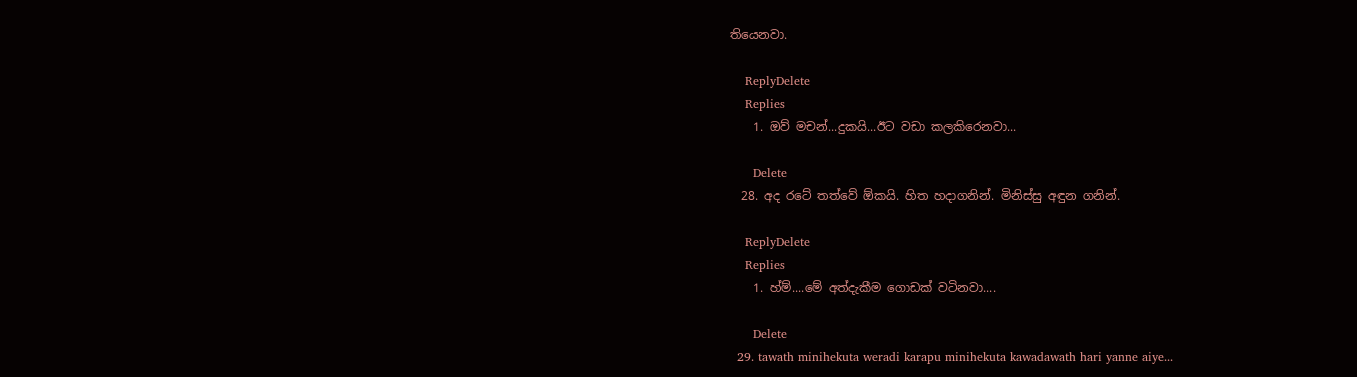තියෙනවා.

    ReplyDelete
    Replies
    1. ඔව් මචන්...දුකයි...ඊට වඩා කලකිරෙනවා...

      Delete
  28. අද රටේ තත්වේ ඕකයි. හිත හදාගනින්. මිනිස්සු අඳුන ගනින්.

    ReplyDelete
    Replies
    1. හ්ම්....මේ අත්දැකීම ගොඩක් වටිනවා....

      Delete
  29. tawath minihekuta weradi karapu minihekuta kawadawath hari yanne aiye...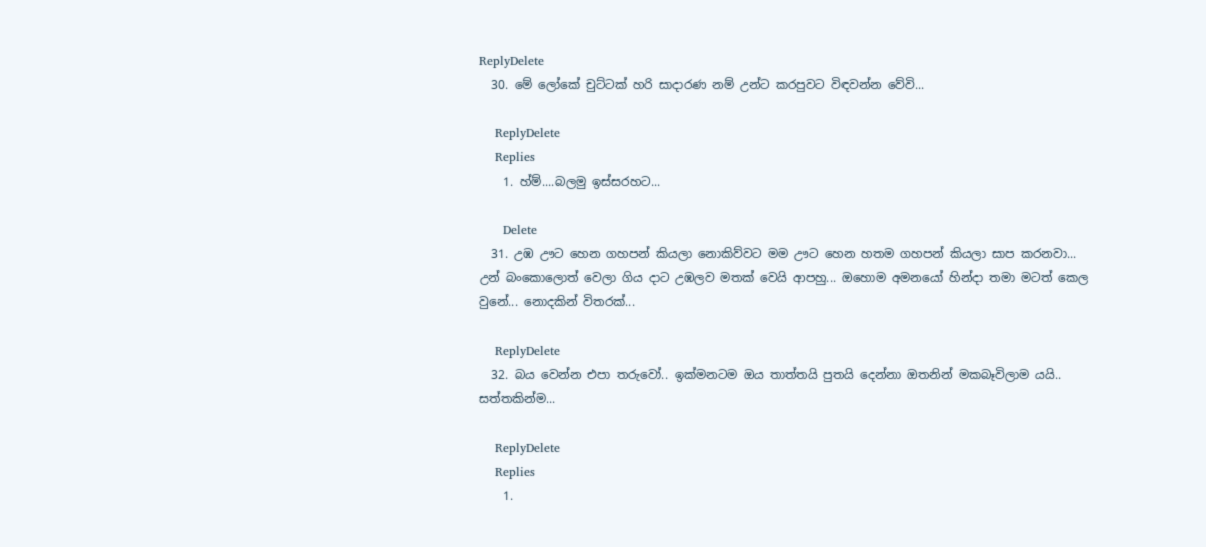ReplyDelete
  30. මේ ලෝකේ චුට්ටක් හරි සාදාරණ නම් උන්ට කරපුවට විඳවන්න වේවි...

    ReplyDelete
    Replies
    1. හ්ම්....බලමු ඉස්සරහට...

      Delete
  31. උඹ ඌට හෙන ගහපන් කියලා නොකිව්වට මම ඌට හෙන හතම ගහපන් කියලා සාප කරනවා... උන් බංකොලොත් වෙලා ගිය දාට උඹලව මතක් වෙයි ආපහු... ඔහොම අමනයෝ හින්දා තමා මටත් කෙල වුනේ... නොදකින් විතරක්...

    ReplyDelete
  32. බය වෙන්න එපා තරුවෝ.. ඉක්මනටම ඔය තාත්තයි පුතයි දෙන්නා ඔතනින් මකබෑවිලාම යයි.. සත්තකින්ම...

    ReplyDelete
    Replies
    1.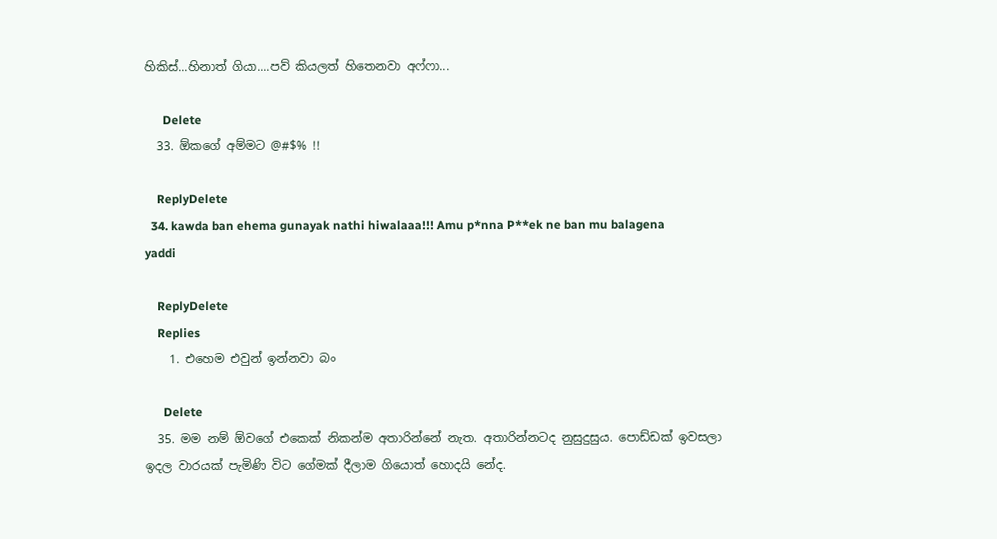හිකිස්...හිනාත් ගියා....පව් කියලත් හිතෙනවා අෆ්ෆා...

      Delete
  33. ඕකගේ අම්මට @#$% !!

    ReplyDelete
  34. kawda ban ehema gunayak nathi hiwalaaa!!! Amu p*nna P**ek ne ban mu balagena yaddi

    ReplyDelete
    Replies
    1. එහෙම එවුන් ඉන්නවා බං

      Delete
  35. මම නම් ඕවගේ එකෙක් නිකන්ම අතාරින්නේ නැත. අතාරින්නටද නුසුදුසුය. පොඩ්ඩක් ඉවසලා ඉදල වාරයක් පැමිණි විට ගේමක් දීලාම ගියොත් හොදයි නේද.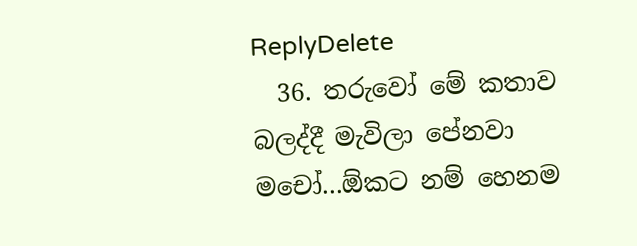ReplyDelete
  36. තරුවෝ මේ කතාව බලද්දී මැවිලා පේනවා මචෝ...ඕකට නම් හෙනම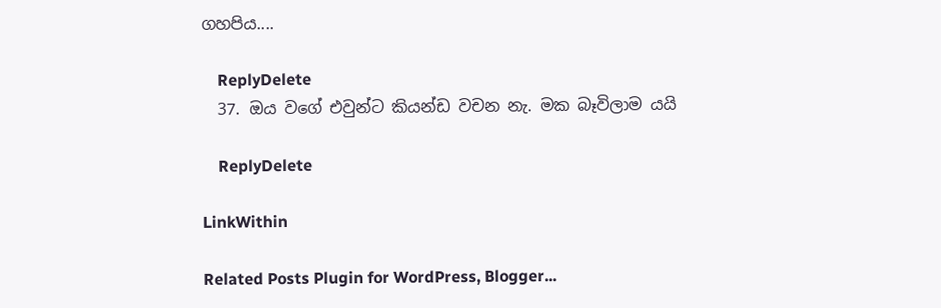ගහපිය....

    ReplyDelete
  37. ඔය වගේ එවුන්ට කියන්ඩ වචන නැ. මක බෑවිලාම යයි

    ReplyDelete

LinkWithin

Related Posts Plugin for WordPress, Blogger...